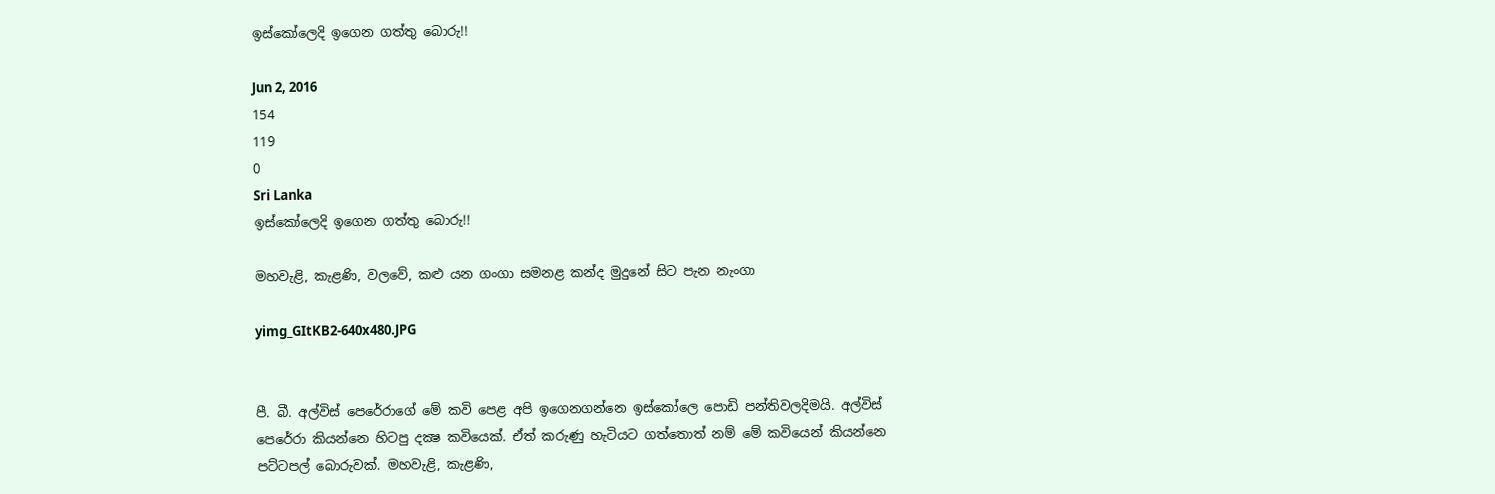ඉස්කෝලෙදි ඉගෙන ගත්තු බොරු!!

Jun 2, 2016
154
119
0
Sri Lanka
ඉස්කෝලෙදි ඉගෙන ගත්තු බොරු!!

මහවැළි, කැළණි, වලවේ, කළු යන ගංගා සමනළ කන්ද මුදුනේ සිට පැන නැංගා

yimg_GItKB2-640x480.JPG


පී. බී. අල්විස් පෙරේරාගේ මේ කවි පෙළ අපි ඉගෙනගන්නෙ ඉස්කෝලෙ පොඩි පන්තිවලදිමයි. අල්විස් පෙරේරා කියන්නෙ හිටපු දක්‍ෂ කවියෙක්. ඒත් කරුණු හැටියට ගත්තොත් නම් මේ කවියෙන් කියන්නෙ පට්ටපල් බොරුවක්. මහවැළි, කැළණි,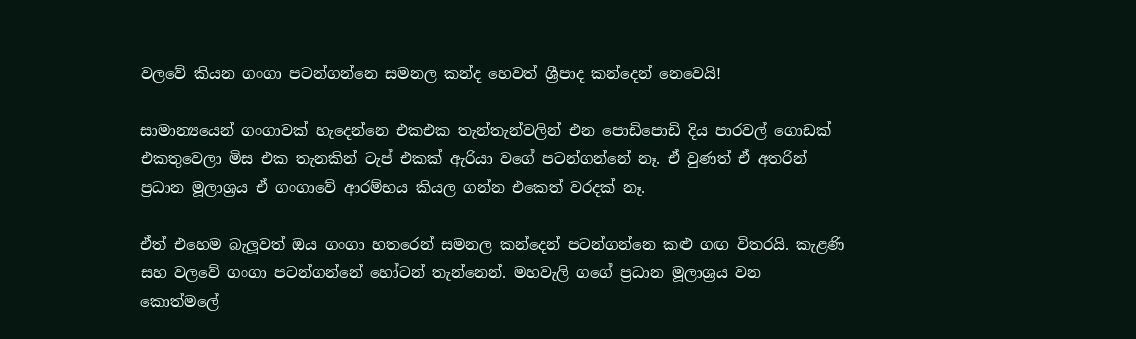වලවේ කියන ගංගා පටන්ගන්නෙ සමනල කන්ද හෙවත් ශ්‍රීපාද කන්දෙන් නෙවෙයි!

සාමාන්‍යයෙන් ගංගාවක් හැදෙන්නෙ එකඑක තැන්තැන්වලින් එන පොඩිපොඩි දිය පාරවල් ගොඩක් එකතුවෙලා මිස එක තැනකින් ටැප් එකක් ඇරියා වගේ පටන්ගන්නේ නෑ. ඒ වුණත් ඒ අතරින් ප්‍රධාන මූලාශ්‍රය ඒ ගංගාවේ ආරම්භය කියල ගන්න එකෙත් වරදක් නෑ.

ඒත් එහෙම බැලූවත් ඔය ගංගා හතරෙන් සමනල කන්දෙන් පටන්ගන්නෙ කළු ගඟ විතරයි. කැළණි සහ වලවේ ගංගා පටන්ගන්නේ හෝටන් තැන්නෙන්. මහවැලි ගගේ ප්‍රධාන මූලාශ්‍රය වන කොත්මලේ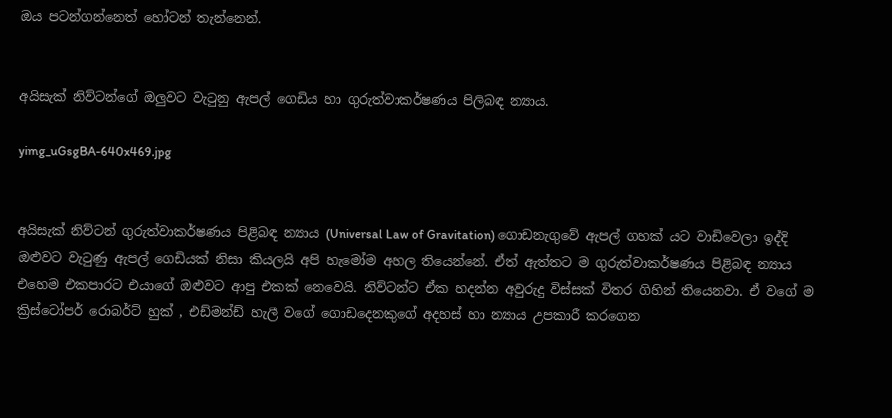ඔය පටන්ගන්නෙත් හෝටන් තැන්නෙන්.


අයිසැක් නිව්ටන්ගේ ඔලුවට වැටුනු ඇපල් ගෙඩිය හා ගුරුත්වාකර්ෂණය පිලිබඳ න්‍යාය.

yimg_uGsgBA-640x469.jpg


අයිසැක් නිව්ටන් ගුරුත්වාකර්ෂණය පිළිබඳ න්‍යාය (Universal Law of Gravitation) ගොඩනැගුවේ ඇපල් ගහක් යට වාඩිවෙලා ඉද්දි ඔළුවට වැටුණු ඇපල් ගෙඩියක් නිසා කියලයි අපි හැමෝම අහල තියෙන්නේ. ඒත් ඇත්තට ම ගුරුත්වාකර්ෂණය පිළිබඳ න්‍යාය එහෙම එකපාරට එයාගේ ඔළුවට ආපු එකක් නෙවෙයි. නිව්ටන්ට ඒක හදන්න අවුරුදු විස්සක් විතර ගිහින් තියෙනවා. ඒ වගේ ම ක්‍රිස්ටෝපර් රොබර්ට් හුක් , එඩ්මන්ඩ් හැලී වගේ ගොඩදෙනකුගේ අදහස් හා න්‍යාය උපකාරී කරගෙන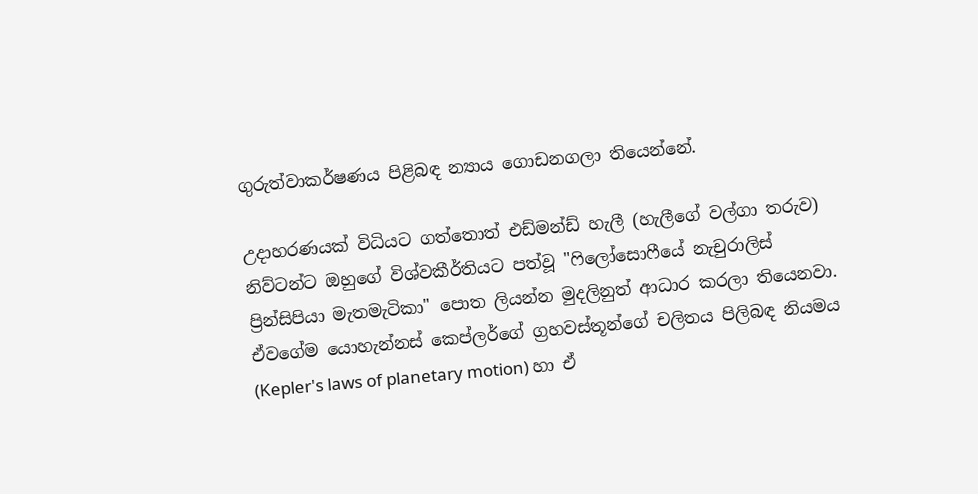ගුරුත්වාකර්ෂණය පිළිබඳ න්‍යාය ගොඩනගලා තියෙන්නේ.

උදාහරණයක් විධියට ගත්තොත් එඩ්මන්ඩ් හැලී (හැලීගේ වල්ගා තරුව) නිව්ටන්ට ඔහුගේ විශ්වකීර්තියට පත්වූ "ෆිලෝසොෆීයේ නැචුරාලිස් ප්‍රින්සිපියා මැතමැටිකා" පොත ලියන්න මුදලිනුත් ආධාර කරලා තියෙනවා. ඒවගේම යොහැන්නස් කෙප්ලර්ගේ ග්‍රහවස්තූන්ගේ චලිතය පිලිබඳ නියමය (Kepler's laws of planetary motion) හා ඒ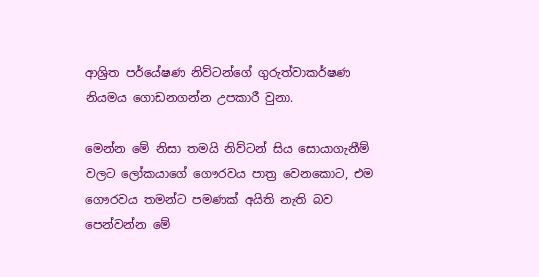ආශ්‍රිත පර්යේෂණ නිව්ටන්ගේ ගුරුත්වාකර්ෂණ නියමය ගොඩනගන්න උපකාරී වුනා.

මෙන්න මේ නිසා තමයි නිව්ටන් සිය සොයාගැනීම් වලට ලෝකයාගේ ගෞරවය පාත්‍ර වෙනකොට, එම ගෞරවය තමන්ට පමණක් අයිති නැති බව පෙන්වන්න මේ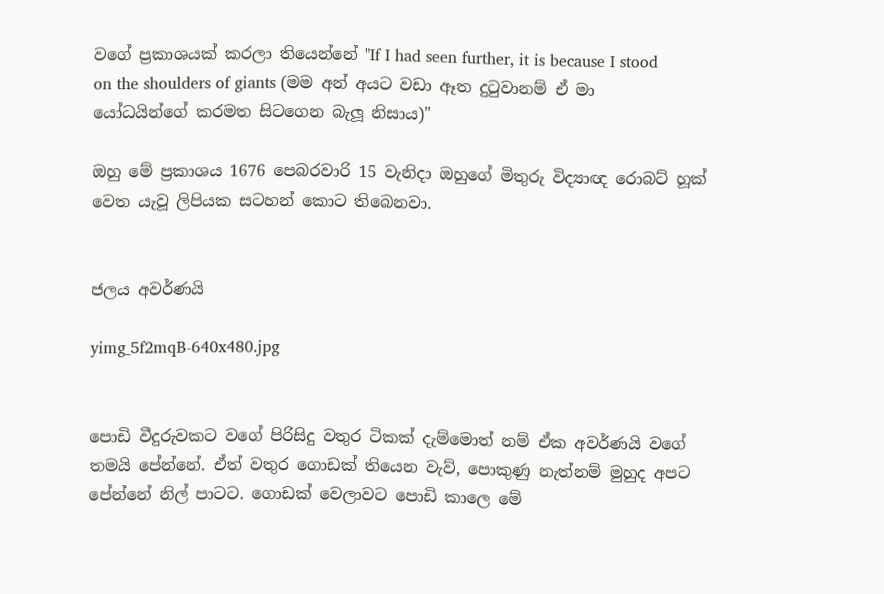වගේ ප්‍රකාශයක් කරලා තියෙන්නේ "If I had seen further, it is because I stood on the shoulders of giants (මම අන් අයට වඩා ඈත දුටුවානම් ඒ මා යෝධයින්ගේ කරමත සිටගෙන බැලූ නිසාය)"

ඔහු මේ ප්‍රකාශය 1676 පෙබරවාරි 15 වැනිදා ඔහුගේ මිතුරු විද්‍යාඥ රොබට් හූක් වෙත යැවූ ලිපියක සටහන් කොට තිබෙනවා.


ජලය අවර්ණයි

yimg_5f2mqB-640x480.jpg


පොඩි වීදුරුවකට වගේ පිරිසිදු වතුර ටිකක් දැම්මොත් නම් ඒක අවර්ණයි වගේ තමයි පේන්නේ. ඒත් වතුර ගොඩක් තියෙන වැව්, පොකුණු නැත්නම් මුහුද අපට පේන්නේ නිල් පාටට. ගොඩක් වෙලාවට පොඩි කාලෙ මේ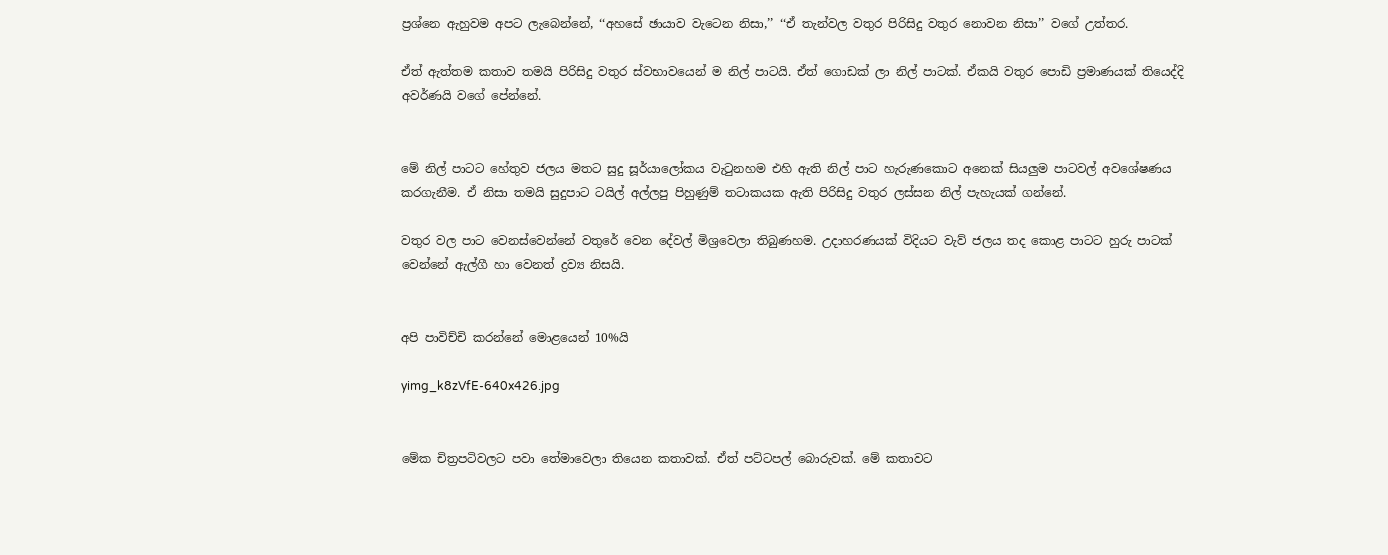ප්‍රශ්නෙ ඇහුවම අපට ලැබෙන්නේ, ‘‘අහසේ ඡායාව වැටෙන නිසා,’’ ‘‘ඒ තැන්වල වතුර පිරිසිදු වතුර නොවන නිසා’’ වගේ උත්තර.

ඒත් ඇත්තම කතාව තමයි පිරිසිදු වතුර ස්වභාවයෙන් ම නිල් පාටයි. ඒත් ගොඩක් ලා නිල් පාටක්. ඒකයි වතුර පොඩි ප්‍රමාණයක් තියෙද්දි අවර්ණයි වගේ පේන්නේ.


මේ නිල් පාටට හේතුව ජලය මතට සුදු සූර්යාලෝකය වැටුනහම එහි ඇති නිල් පාට හැරුණකොට අනෙක් සියලුම පාටවල් අවශේෂණය කරගැනීම. ඒ නිසා තමයි සුදුපාට ටයිල් අල්ලපු පිහුණුම් තටාකයක ඇති පිරිසිදු වතුර ලස්සන නිල් පැහැයක් ගන්නේ.

වතුර වල පාට වෙනස්වෙන්නේ වතුරේ වෙන දේවල් මිශ්‍රවෙලා තිබුණහම. උදාහරණයක් විදියට වැව් ජලය තද කොළ පාටට හුරු පාටක් වෙන්නේ ඇල්ගී හා වෙනත් ද්‍රව්‍ය නිසයි.


අපි පාවිච්චි කරන්නේ මොළයෙන් 10%යි

yimg_k8zVfE-640x426.jpg


මේක චිත්‍රපටිවලට පවා තේමාවෙලා තියෙන කතාවක්. ඒත් පට්ටපල් බොරුවක්. මේ කතාවට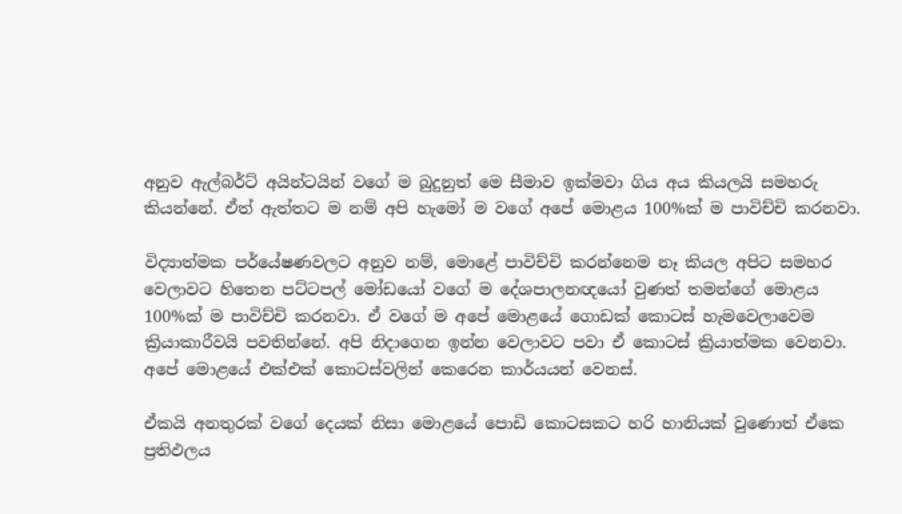අනුව ඇල්බර්ට් අයින්ටයින් වගේ ම බුදුනුත් මෙ සීමාව ඉක්මවා ගිය අය කියලයි සමහරු කියන්නේ. ඒත් ඇත්තට ම නම් අපි හැමෝ ම වගේ අපේ මොළය 100%ක් ම පාවිච්චි කරනවා.

විද්‍යාත්මක පර්යේෂණවලට අනුව නම්, මොළේ පාවිච්චි කරන්නෙම නෑ කියල අපිට සමහර වෙලාවට හිතෙන පට්ටපල් මෝඩයෝ වගේ ම දේශපාලනඥයෝ වුණත් තමන්ගේ මොළය 100%ක් ම පාවිච්චි කරනවා. ඒ වගේ ම අපේ මොළයේ ගොඩක් කොටස් හැමවෙලාවෙම ක්‍රියාකාරීවයි පවතින්නේ. අපි නිදාගෙන ඉන්න වෙලාවට පවා ඒ කොටස් ක්‍රියාත්මක වෙනවා. අපේ මොළයේ එක්එක් කොටස්වලින් කෙරෙන කාර්යයන් වෙනස්.

ඒකයි අනතුරක් වගේ දෙයක් නිසා මොළයේ පොඩි කොටසකට හරි හානියක් වුණොත් ඒකෙ ප්‍රතිඵලය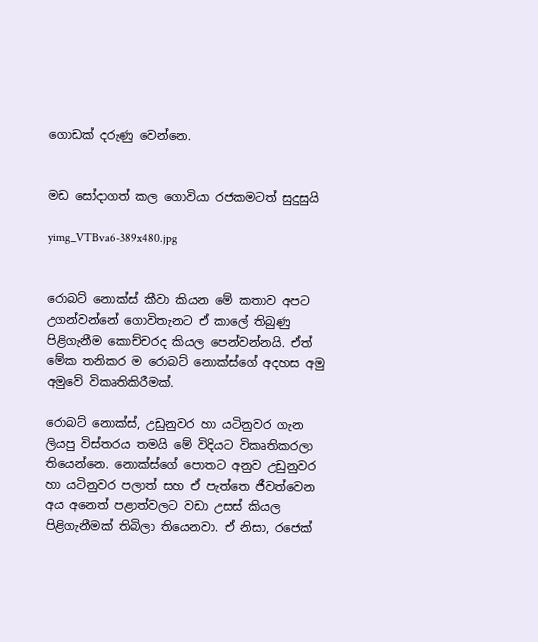ගොඩක් දරුණු වෙන්නෙ.


මඩ සෝදාගත් කල ගොවියා රජකමටත් සුදුසුයි

yimg_VTBva6-389x480.jpg


රොබට් නොක්ස් කීවා කියන මේ කතාව අපට උගන්වන්නේ ගොවිතැනට ඒ කාලේ තිබුණු පිළිගැනීම කොච්චරද කියල පෙන්වන්නයි. ඒත් මේක තනිකර ම රොබට් නොක්ස්ගේ අදහස අමු අමුවේ විකෘතිකිරීමක්.

රොබට් නොක්ස්, උඩුනුවර හා යටිනුවර ගැන ලියපු විස්තරය තමයි මේ විදියට විකෘතිකරලා තියෙන්නෙ. නොක්ස්ගේ පොතට අනුව උඩුනුවර හා යටිනුවර පලාත් සහ ඒ පැත්තෙ ජීවත්වෙන අය අනෙත් පළාත්වලට වඩා උසස් කියල පිළිගැනීමක් තිබිලා තියෙනවා. ඒ නිසා, රජෙක්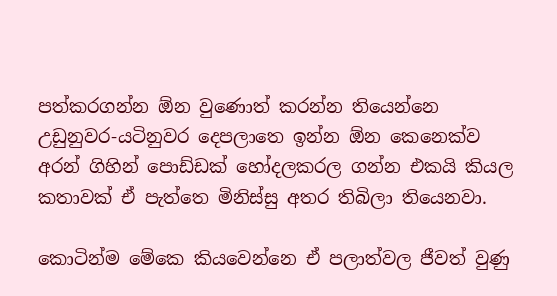පත්කරගන්න ඕන වුණොත් කරන්න තියෙන්නෙ උඩුනුවර-යටිනුවර දෙපලාතෙ ඉන්න ඕන කෙනෙක්ව අරන් ගිහින් පොඩ්ඩක් හෝදලකරල ගන්න එකයි කියල කතාවක් ඒ පැත්තෙ මිනිස්සු අතර තිබිලා තියෙනවා.

කොටින්ම මේකෙ කියවෙන්නෙ ඒ පලාත්වල ජීවත් වුණු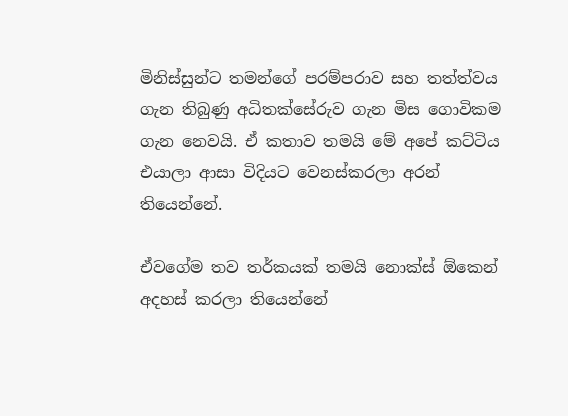මිනිස්සුන්ට තමන්ගේ පරම්පරාව සහ තත්ත්වය ගැන තිබුණු අධිතක්සේරුව ගැන මිස ගොවිකම ගැන නෙවයි. ඒ කතාව තමයි මේ අපේ කට්ටිය එයාලා ආසා විදියට වෙනස්කරලා අරන් තියෙන්නේ.

ඒවගේම තව තර්කයක් තමයි නොක්ස් ඕකෙන් අදහස් කරලා තියෙන්නේ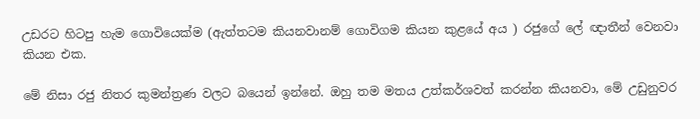උඩරට හිටපු හැම ගොවියෙක්ම (ඇත්තටම කියනවානම් ගොවිගම කියන කුළයේ අය ) රජුගේ ලේ ඥාතීන් වෙනවා කියන එක.

මේ නිසා රජු නිතර කුමන්ත්‍රණ වලට බයෙන් ඉන්නේ. ඔහු තම මතය උත්කර්ශවත් කරන්න කියනවා, මේ උඩුනුවර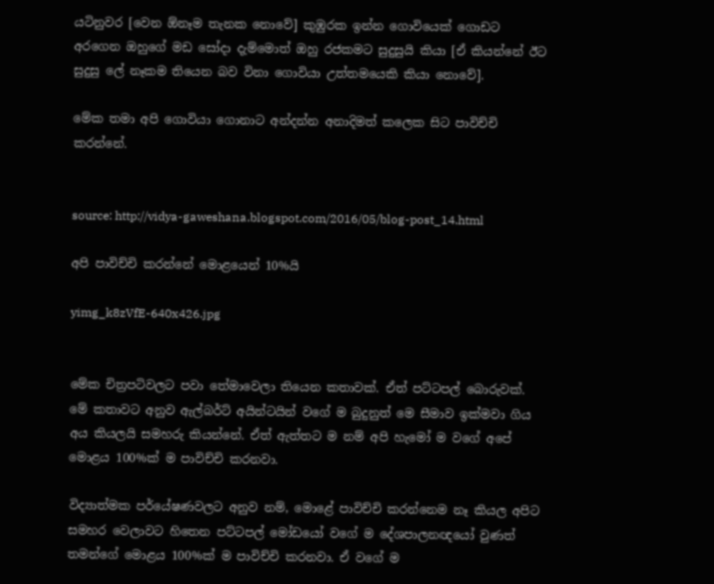යටිනුවර [වෙන ඕනෑම තැනක නොවේ] කුඹුරක ඉන්න ගොවියෙක් ගොඩට අරගෙන ඔහුගේ මඩ සෝදා දැම්මොත් ඔහු රජකමට සුදුසුයි කියා [ඒ කියන්නේ ඊට සුදුසු ලේ නෑකම තියෙන බව විනා ගොවියා උත්තමයෙකි කියා නොවේ].

මේක තමා අපි ගොවියා ගොනාට අන්දන්න අනාදිමත් කලෙක සිට පාවිච්චි කරන්නේ.


source: http://vidya-gaweshana.blogspot.com/2016/05/blog-post_14.html

අපි පාවිච්චි කරන්නේ මොළයෙන් 10%යි

yimg_k8zVfE-640x426.jpg


මේක චිත්‍රපටිවලට පවා තේමාවෙලා තියෙන කතාවක්. ඒත් පට්ටපල් බොරුවක්. මේ කතාවට අනුව ඇල්බර්ට් අයින්ටයින් වගේ ම බුදුනුත් මෙ සීමාව ඉක්මවා ගිය අය කියලයි සමහරු කියන්නේ. ඒත් ඇත්තට ම නම් අපි හැමෝ ම වගේ අපේ මොළය 100%ක් ම පාවිච්චි කරනවා.

විද්‍යාත්මක පර්යේෂණවලට අනුව නම්, මොළේ පාවිච්චි කරන්නෙම නෑ කියල අපිට සමහර වෙලාවට හිතෙන පට්ටපල් මෝඩයෝ වගේ ම දේශපාලනඥයෝ වුණත් තමන්ගේ මොළය 100%ක් ම පාවිච්චි කරනවා. ඒ වගේ ම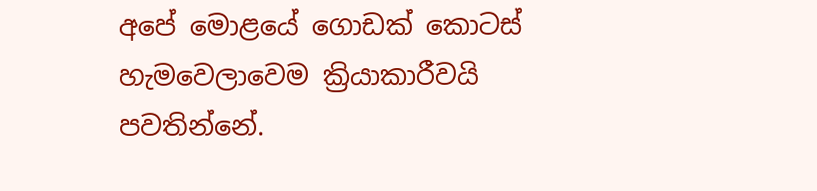අපේ මොළයේ ගොඩක් කොටස් හැමවෙලාවෙම ක්‍රියාකාරීවයි පවතින්නේ.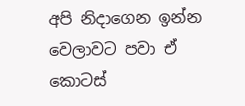අපි නිදාගෙන ඉන්න වෙලාවට පවා ඒ කොටස්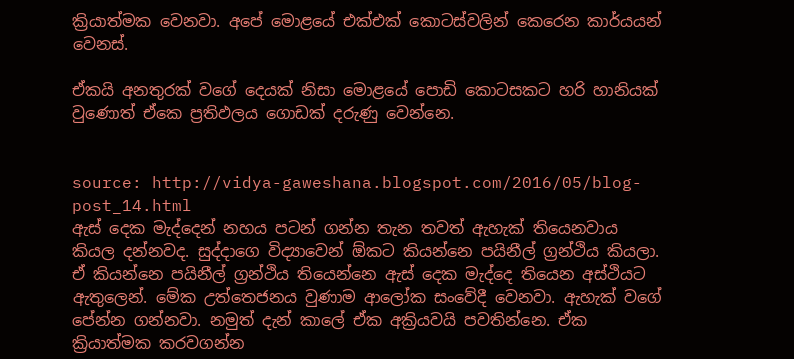ක්‍රියාත්මක වෙනවා. අපේ මොළයේ එක්එක් කොටස්වලින් කෙරෙන කාර්යයන් වෙනස්.

ඒකයි අනතුරක් වගේ දෙයක් නිසා මොළයේ පොඩි කොටසකට හරි හානියක් වුණොත් ඒකෙ ප්‍රතිඵලය ගොඩක් දරුණු වෙන්නෙ.


source: http://vidya-gaweshana.blogspot.com/2016/05/blog-post_14.html
ඇස් දෙක මැද්දෙන් නහය පටන් ගන්න තැන තවත් ඇහැක් තියෙනවාය කියල දන්නවද. සුද්දාගෙ විද්‍යාවෙන් ඕකට කියන්නෙ පයිනීල් ග්‍රන්ථිය කියලා. ඒ කියන්නෙ පයිනීල් ග්‍රන්ථිය තියෙන්නෙ ඇස් දෙක මැද්දෙ තියෙන අස්ථියට ඇතුලෙන්. මේක උත්තෙජනය වුණාම ආලෝක සංවේදී වෙනවා. ඇහැක් වගේ පේන්න ගන්නවා. නමුත් දැන් කාලේ ඒක අක්‍රියවයි පවතින්නෙ. ඒක ක්‍රියාත්මක කරවගන්න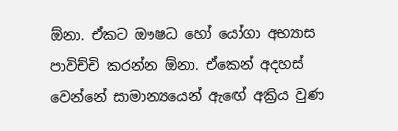ඕනා. ඒකට ඖෂධ හෝ යෝගා අභ්‍යාස පාවිච්චි කරන්න ඕනා. ඒකෙන් අදහස් වෙන්නේ සාමාන්‍යයෙන් ඇඟේ අක්‍රිය වුණ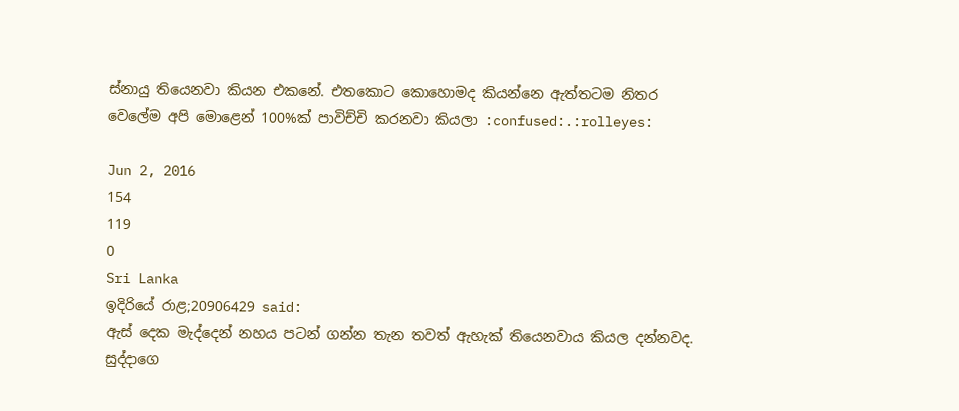ස්නායු තියෙනවා කියන එකනේ. එතකොට කොහොමද කියන්නෙ ඇත්තටම නිතර වෙලේම අපි මොළෙන් 100%ක් පාවිච්චි කරනවා කියලා :confused:.:rolleyes:

Jun 2, 2016
154
119
0
Sri Lanka
ඉදිරියේ රාළ;20906429 said:
ඇස් දෙක මැද්දෙන් නහය පටන් ගන්න තැන තවත් ඇහැක් තියෙනවාය කියල දන්නවද. සුද්දාගෙ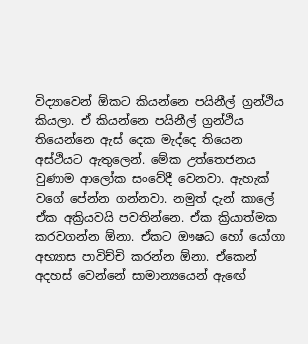විද්‍යාවෙන් ඕකට කියන්නෙ පයිනීල් ග්‍රන්ථිය කියලා. ඒ කියන්නෙ පයිනීල් ග්‍රන්ථිය තියෙන්නෙ ඇස් දෙක මැද්දෙ තියෙන අස්ථියට ඇතුලෙන්. මේක උත්තෙජනය වුණාම ආලෝක සංවේදී වෙනවා. ඇහැක් වගේ පේන්න ගන්නවා. නමුත් දැන් කාලේ ඒක අක්‍රියවයි පවතින්නෙ. ඒක ක්‍රියාත්මක කරවගන්න ඕනා. ඒකට ඖෂධ හෝ යෝගා අභ්‍යාස පාවිච්චි කරන්න ඕනා. ඒකෙන් අදහස් වෙන්නේ සාමාන්‍යයෙන් ඇඟේ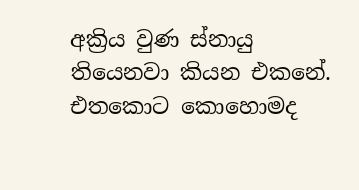අක්‍රිය වුණ ස්නායු තියෙනවා කියන එකනේ. එතකොට කොහොමද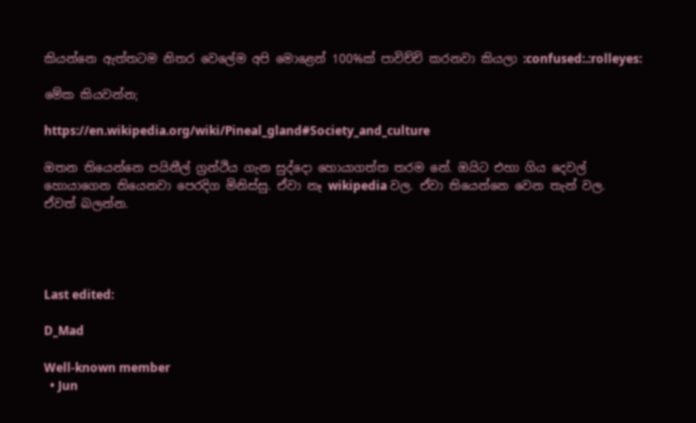කියන්නෙ ඇත්තටම නිතර වෙලේම අපි මොළෙන් 100%ක් පාවිච්චි කරනවා කියලා :confused:.:rolleyes:

මේක කියවන්න;

https://en.wikipedia.org/wiki/Pineal_gland#Society_and_culture

ඔතන තියෙන්නෙ පයිනීල් ග්‍රන්ථිය ගැන සුද්දො හොයාගත්ත තරම නේ. ඔයිට එහා ගිය දෙවල් හොයාගෙන තියෙනවා පෙරදිග මිනිස්සු. ඒවා නෑ wikipedia වල. ඒවා තියෙන්නෙ වෙන තැන් වල. ඒවත් බලන්න.




Last edited:

D_Mad

Well-known member
  • Jun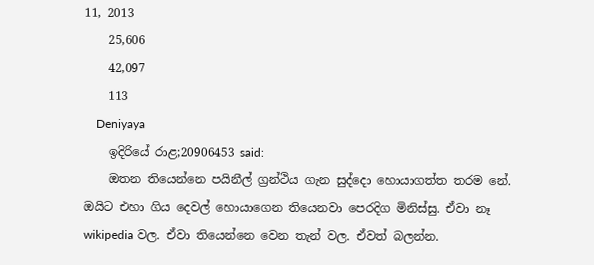11, 2013
    25,606
    42,097
    113
    Deniyaya
    ඉදිරියේ රාළ;20906453 said:
    ඔතන තියෙන්නෙ පයිනීල් ග්‍රන්ථිය ගැන සුද්දො හොයාගත්ත තරම නේ. ඔයිට එහා ගිය දෙවල් හොයාගෙන තියෙනවා පෙරදිග මිනිස්සු. ඒවා නෑ wikipedia වල. ඒවා තියෙන්නෙ වෙන තැන් වල. ඒවත් බලන්න.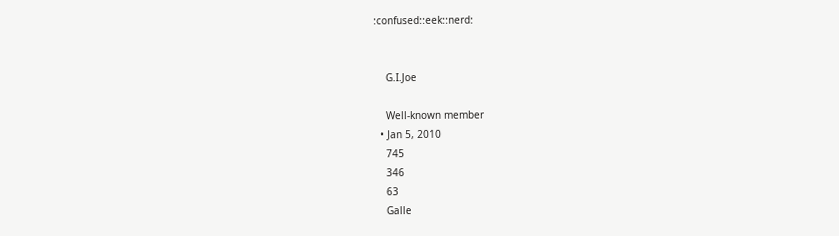:confused::eek::nerd:


    G.I.Joe

    Well-known member
  • Jan 5, 2010
    745
    346
    63
    Galle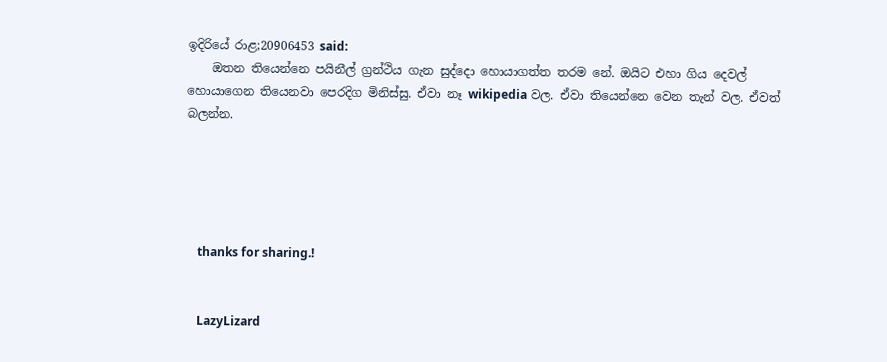ඉදිරියේ රාළ;20906453 said:
    ඔතන තියෙන්නෙ පයිනීල් ග්‍රන්ථිය ගැන සුද්දො හොයාගත්ත තරම නේ. ඔයිට එහා ගිය දෙවල් හොයාගෙන තියෙනවා පෙරදිග මිනිස්සු. ඒවා නෑ wikipedia වල. ඒවා තියෙන්නෙ වෙන තැන් වල. ඒවත් බලන්න.





    thanks for sharing.!


    LazyLizard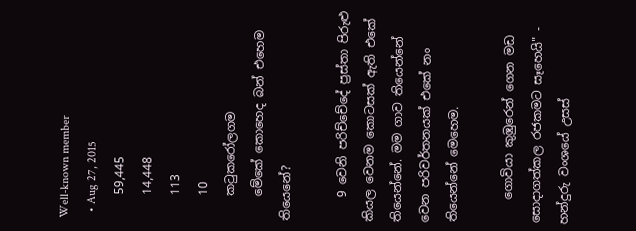Well-known member
  • Aug 27, 2015
    59,445
    14,448
    113
    10
    කටුකරෝලගම
    මේකේ කොහෙද බන් එහෙම තියෙනේ?

    9 වෙනි පරිච්චේදේ ප්‍රස්තා පිරුළු කියල වෙනම කොටසක් ඇති එකේ තියෙන්නේ. මම ගාව තියෙන්නේ වෙන පරිවර්තනයක් එකේ නං තියෙන්නේ මෙහෙම.

    ගොවියා කුඹුරෙන් ගෙන මඩ සොදාගත්කල රජකමට සෑහෙයි" - හන්දුරු වංශයේ උසස්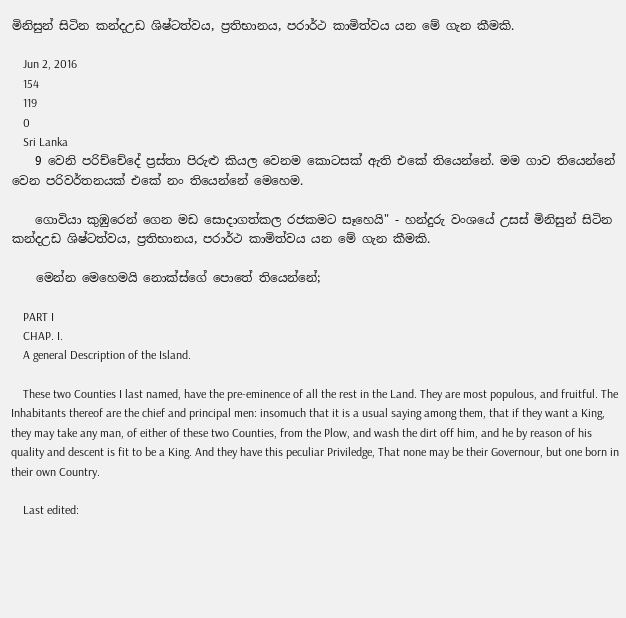මිනිසුන් සිටින කන්දඋඩ ශිෂ්ටත්වය, ප්‍රතිභානය, පරාර්ථ කාමිත්වය යන මේ ගැන කීමකි.

    Jun 2, 2016
    154
    119
    0
    Sri Lanka
    9 වෙනි පරිච්චේදේ ප්‍රස්තා පිරුළු කියල වෙනම කොටසක් ඇති එකේ තියෙන්නේ. මම ගාව තියෙන්නේ වෙන පරිවර්තනයක් එකේ නං තියෙන්නේ මෙහෙම.

    ගොවියා කුඹුරෙන් ගෙන මඩ සොදාගත්කල රජකමට සෑහෙයි" - හන්දුරු වංශයේ උසස් මිනිසුන් සිටින කන්දඋඩ ශිෂ්ටත්වය, ප්‍රතිභානය, පරාර්ථ කාමිත්වය යන මේ ගැන කීමකි.

    මෙන්න මෙහෙමයි නොක්ස්ගේ පොතේ තියෙන්නේ;

    PART I
    CHAP. I.
    A general Description of the Island.

    These two Counties I last named, have the pre-eminence of all the rest in the Land. They are most populous, and fruitful. The Inhabitants thereof are the chief and principal men: insomuch that it is a usual saying among them, that if they want a King, they may take any man, of either of these two Counties, from the Plow, and wash the dirt off him, and he by reason of his quality and descent is fit to be a King. And they have this peculiar Priviledge, That none may be their Governour, but one born in their own Country.

    Last edited: